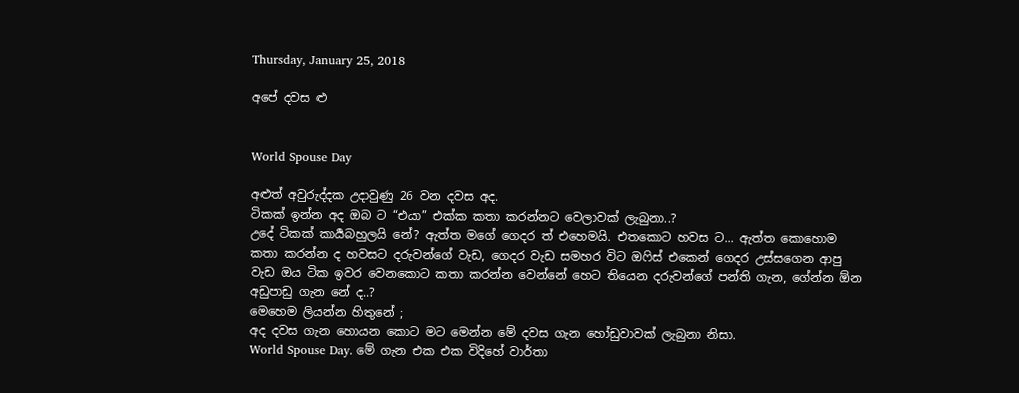Thursday, January 25, 2018

අපේ දවස ළු


World Spouse Day

අළුත් අවුරුද්දක උදාවුණු 26 වන දවස අද.
ටිකක් ඉන්න අද ඔබ ට “එයා” එක්ක කතා කරන්නට වෙලාවක් ලැබුනා..?
උදේ ටිකක් කාර්‍යබහුලයි නේ? ඇත්ත මගේ ගෙදර ත් එහෙමයි. එතකොට හවස ට... ඇත්ත කොහොම කතා කරන්න ද හවසට දරුවන්ගේ වැඩ, ගෙදර වැඩ සමහර විට ඔෆිස් එකෙන් ගෙදර උස්සගෙන ආපු වැඩ ඔය ටික ඉවර වෙනකොට කතා කරන්න වෙන්නේ හෙට තියෙන දරුවන්ගේ පන්ති ගැන, ගේන්න ඕන අඩුපාඩු ගැන නේ ද..?
මෙහෙම ලියන්න හිතුනේ ;
අද දවස ගැන හොයන කොට මට මෙන්න මේ දවස ගැන හෝඩුවාවක් ලැබුනා නිසා.
World Spouse Day. මේ ගැන එක එක විදිහේ වාර්තා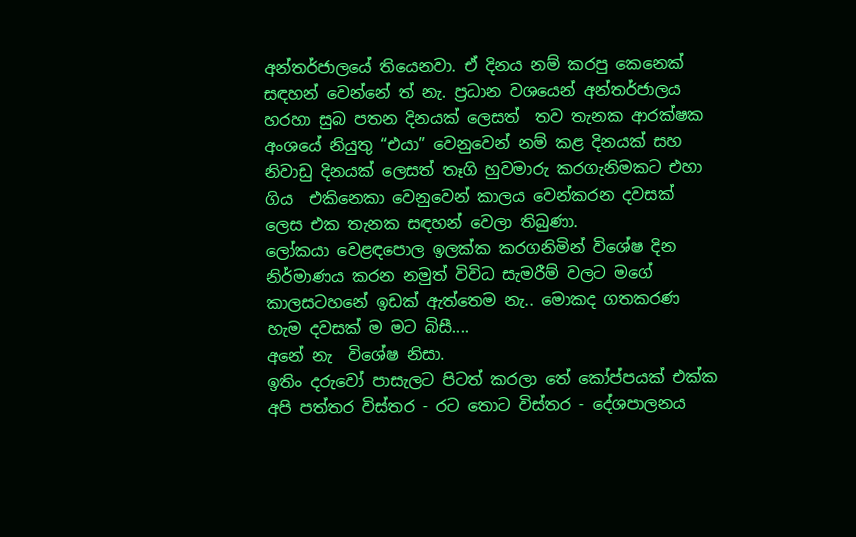අන්තර්ජාලයේ තියෙනවා. ඒ දිනය නම් කරපු කෙනෙක් සඳහන් වෙන්නේ ත් නැ. ප්‍රධාන වශයෙන් අන්තර්ජාලය හරහා සුබ පතන දිනයක් ලෙසත්  තව තැනක ආරක්ෂක අංශයේ නියුතු “එයා” වෙනුවෙන් නම් කළ දිනයක් සහ නිවාඩු දිනයක් ලෙසත් තෑගි හුවමාරු කරගැනිමකට එහා ගිය  එකිනෙකා වෙනුවෙන් කාලය වෙන්කරන දවසක් ලෙස එක තැනක සඳහන් වෙලා තිබුණා.
ලෝකයා වෙළඳපොල ඉලක්ක කරගනිමින් විශේෂ දින නිර්මාණය කරන නමුත් විවිධ සැමරීම් වලට මගේ කාලසටහනේ ඉඩක් ඇත්තෙම නැ.. මොකද ගතකරණ හැම දවසක් ම මට බිසී....
අනේ නැ  විශේෂ නිසා.
ඉතිං දරුවෝ පාසැලට පිටත් කරලා තේ කෝප්පයක් එක්ක අපි පත්තර විස්තර - රට තොට විස්තර - දේශපාලනය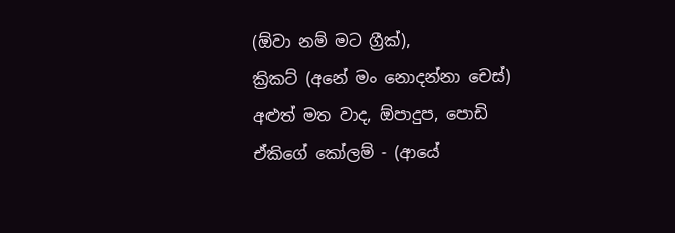(ඕවා නම් මට ග්‍රීක්),
ක්‍රිකට් (අනේ මං නොදන්නා චෙස්)
අළුත් මත වාද, ඕපාදුප, පොඩි ඒකිගේ කෝලම් - (ආයේ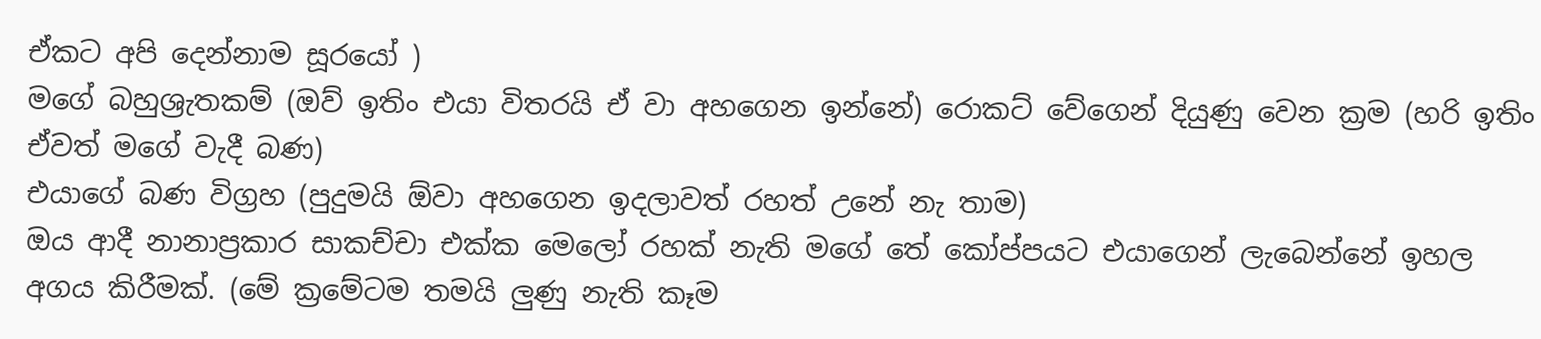ඒකට අපි දෙන්නාම සූරයෝ )
මගේ බහුශ්‍රැතකම් (ඔව් ඉතිං එයා විතරයි ඒ වා අහගෙන ඉන්නේ) රොකට් වේගෙන් දියුණු වෙන ක්‍රම (හරි ඉතිං ඒවත් මගේ වැදී බණ)
එයාගේ බණ විග්‍රහ (පුදුමයි ඕවා අහගෙන ඉදලාවත් රහත් උනේ නැ තාම)
ඔය ආදී නානාප්‍රකාර සාකච්චා එක්ක මෙලෝ රහක් නැති මගේ තේ කෝප්පයට එයාගෙන් ලැබෙන්නේ ඉහල අගය කිරීමක්. (මේ ක්‍රමේටම තමයි ලුණු නැති කෑම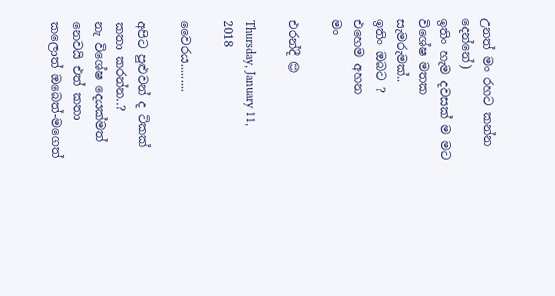උනත් මං රහට කන්න දෙන්නේ)
ඉතිං හැම දවසක් ම මට විශේෂ මතක සැමරුමක්..
ඉතිං ඔබට ?
එහෙම අහන
මං

එරන්දී 😊

Thursday, January 11, 2018

වෛරය.........

අපිට පුළුවන් ද ටිකක් කතා කරන්න..?
නැ විශේෂ දෙයක්මත් නෙවයි එත් කතා කලොත් ඔබෙත්-මගෙත්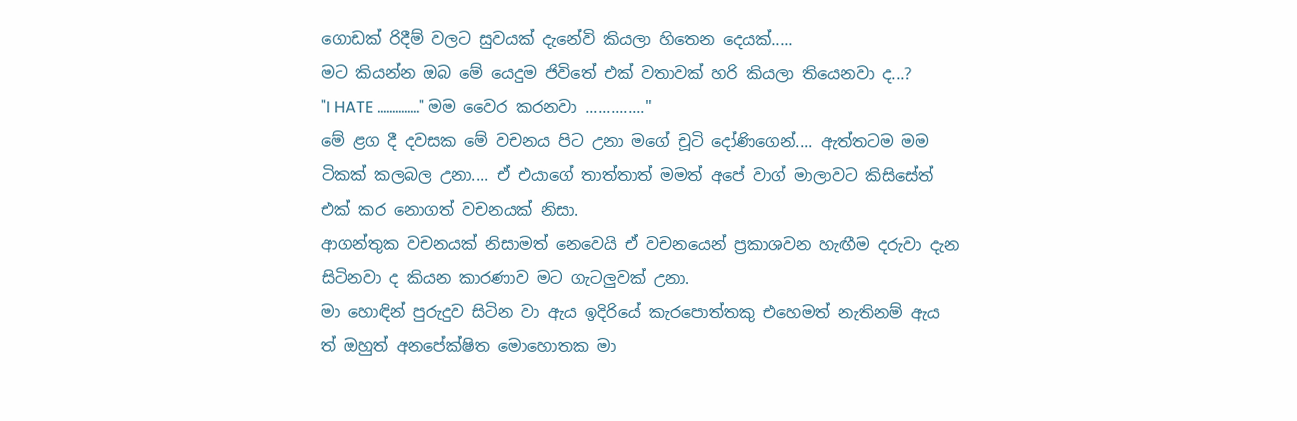ගොඩක් රිදීම් වලට සුවයක් දැනේවි කියලා හිතෙන දෙයක්.....
මට කියන්න ඔබ මේ යෙදුම ජිවිතේ එක් වතාවක් හරි කියලා තියෙනවා ද...?
"I HATE .............." මම වෛර කරනවා .............."
මේ ළග දී දවසක මේ වචනය පිට උනා මගේ චූටි දෝණිගෙන්.... ඇත්තටම මම ටිකක් කලබල උනා.... ඒ එයාගේ තාත්තාත් මමත් අපේ වාග් මාලාවට කිසිසේත් එක් කර නොගත් වචනයක් නිසා.
ආගන්තුක වචනයක් නිසාමත් නෙවෙයි ඒ වචනයෙන් ප්‍රකාශවන හැඟීම දරුවා දැන සිටිනවා ද කියන කාරණාව මට ගැටලුවක් උනා.
මා හොඳින් පුරුදුව සිටින වා ඇය ඉදිරියේ කැරපොත්තකු එහෙමත් නැතිනම් ඇය ත් ඔහුත් අනපේක්ෂිත මොහොතක මා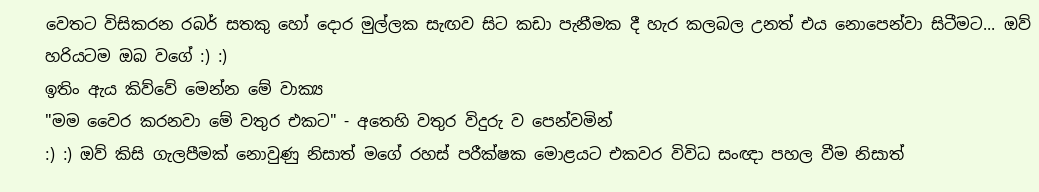වෙතට විසිකරන රබර් සතකු හෝ දොර මුල්ලක සැඟව සිට කඩා පැනීමක දී හැර කලබල උනත් එය නොපෙන්වා සිටීමට... ඔව් හරියටම ඔබ වගේ :) :)
ඉතිං ඇය කිව්වේ මෙන්න මේ වාක්‍ය
"මම වෛර කරනවා මේ වතුර එකට" - අතෙහි වතුර විදුරු ව පෙන්වමින්
:) :) ඔව් කිසි ගැලපීමක් නොවුණු නිසාත් මගේ රහස් පරීක්ෂක මොළයට එකවර විවිධ සංඥා පහල වීම නිසාත්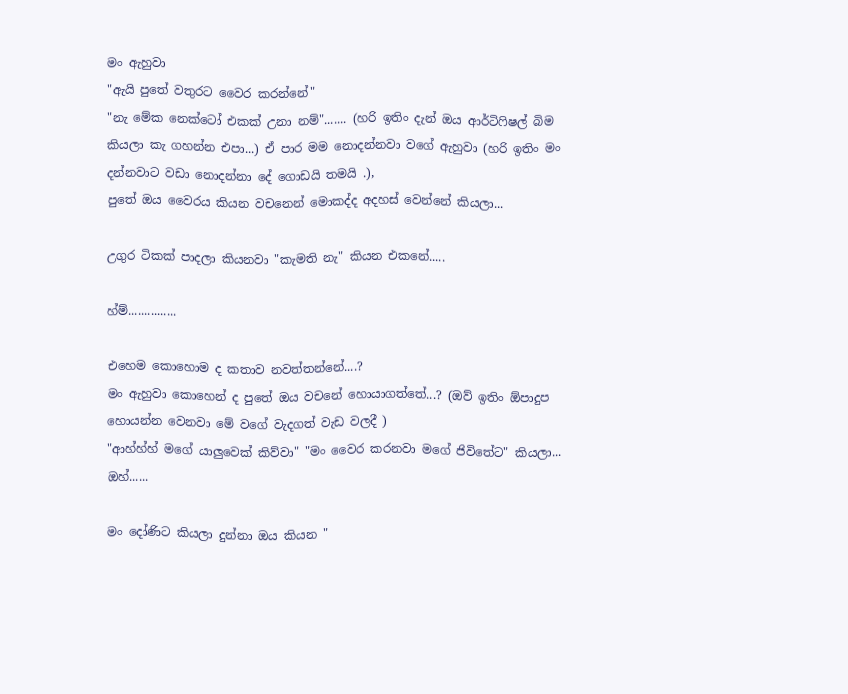මං ඇහුවා
"ඇයි පුතේ වතුරට වෛර කරන්නේ"
"නැ මේක නෙක්ටෝ එකක් උනා නම්"....... (හරි ඉතිං දැන් ඔය ආර්ටිෆිෂල් බිම කියලා කැ ගහන්න එපා...) ඒ පාර මම නොදන්නවා වගේ ඇහුවා (හරි ඉතිං මං දන්නවාට වඩා නොදන්නා දේ ගොඩයි තමයි .),
පුතේ ඔය වෛරය කියන වචනෙන් මොකද්ද අදහස් වෙන්නේ කියලා...

උගුර ටිකක් පාදලා කියනවා "කැමති නැ" කියන එකනේ.....

හ්ම්...............

එහෙම කොහොම ද කතාව නවත්තන්නේ....?
මං ඇහුවා කොහෙන් ද පුතේ ඔය වචනේ හොයාගත්තේ...? (ඔව් ඉතිං ඕපාදුප හොයන්න වෙනවා මේ වගේ වැදගත් වැඩ වලදී )
"ආහ්හ්හ් මගේ යාලුවෙක් කිව්වා" "මං වෛර කරනවා මගේ ජිවිතේට" කියලා... ඔහ්......

මං දෝණිට කියලා දුන්නා ඔය කියන "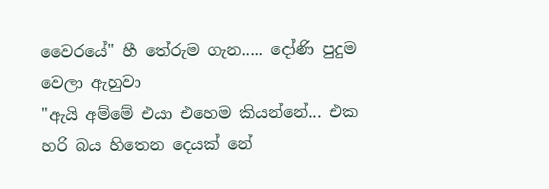වෛරයේ" හී තේරුම ගැන..... දෝණි පුදුම වෙලා ඇහුවා
"ඇයි අම්මේ එයා එහෙම කියන්නේ... එක හරි බය හිතෙන දෙයක් නේ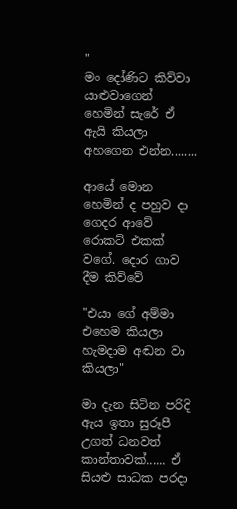"
මං දෝණිට කිව්වා යාළුවාගෙන් හෙමින් සැරේ ඒ ඇයි කියලා අහගෙන එන්න........

ආයේ මොන හෙමින් ද පහුව දා ගෙදර ආවේ රොකට් එකක් වගේ. දොර ගාව දීම කිව්වේ

"එයා ගේ අම්මා එහෙම කියලා හැමදාම අඬන වා කියලා"

මා දැන සිටින පරිදි ඇය ඉතා සුරූපී උගත් ධනවත් කාන්තාවක්...... ඒ සියළු සාධක පරදා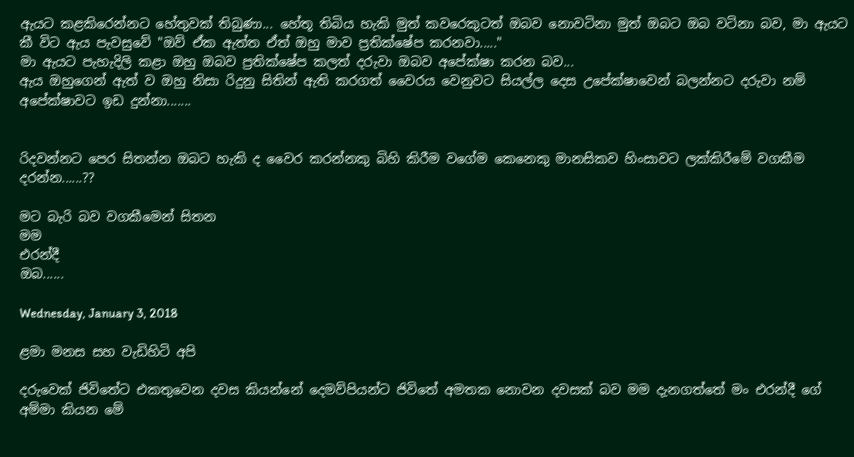ඇයට කළකිරෙන්නට හේතුවක් තිබුණා... හේතූ තිබිය හැකි මුත් කවරෙකුටත් ඔබව නොවටිනා මුත් ඔබට ඔබ වටිනා බව, මා ඇයට කී විට ඇය පැවසුවේ "ඔව් ඒක ඇත්ත ඒත් ඔහු මාව ප්‍රතික්ෂේප කරනවා....."
මා ඇයට පැහැදිලි කළා ඔහු ඔබව ප්‍රතික්ෂේප කලත් දරුවා ඔබව අපේක්ෂා කරන බව...
ඇය ඔහුගෙන් ඇත් ව ඔහු නිසා රිදුනු සිතින් ඇති කරගත් වෛරය වෙනුවට සියල්ල දෙස උපේක්ෂාවෙන් බලන්නට දරුවා නම් අපේක්ෂාවට ඉඩ දුන්නා.......


රිදවන්නට පෙර සිතන්න ඔබට හැකි ද වෛර කරන්නකු බිහි කිරීම වගේම කෙනෙකු මානසිකව හිංසාවට ලක්කිරීමේ වගකීම දරන්න......??

මට බැරි බව වගකීමෙන් සිතන
මම
එරන්දී
ඔබ......

Wednesday, January 3, 2018

ළමා මනස සහ වැඩිහිටි අපි

දරුවෙක් ජිවිතේට එකතුවෙන දවස කියන්නේ දෙමව්පියන්ට ජිවිතේ අමතක නොවන දවසක් බව මම දැනගත්තේ මං එරන්දී ගේ අම්මා කියන මේ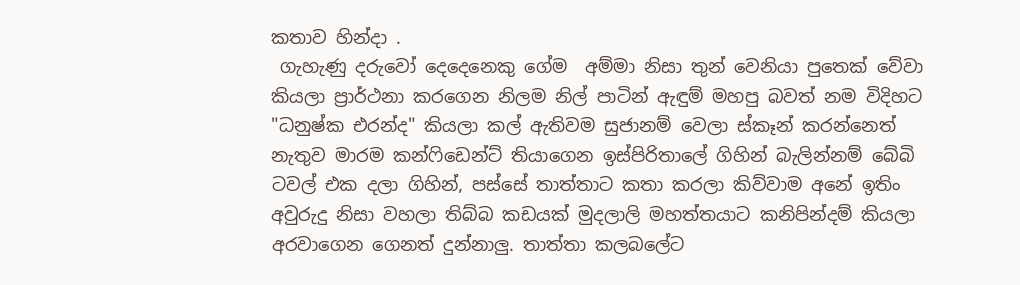කතාව හින්දා .
 ගැහැණු දරුවෝ දෙදෙනෙකු ගේම  අම්මා නිසා තුන් වෙනියා පුතෙක් වේවා කියලා ප්‍රාර්ථනා කරගෙන නිලම නිල් පාටින් ඇඳුම් මහපු බවත් නම විදිහට "ධනුෂ්ක එරන්ද" කියලා කල් ඇතිවම සුජානම් වෙලා ස්කෑන් කරන්නෙත් නැතුව මාරම කන්ෆිඩෙන්ට් තියාගෙන ඉස්පිරිතාලේ ගිහින් බැලින්නම් බේබි ටවල් එක දලා ගිහින්, පස්සේ තාත්තාට කතා කරලා කිව්වාම අනේ ඉතිං අවුරුදු නිසා වහලා තිබ්බ කඩයක් මුදලාලි මහත්තයාට කනිපින්දම් කියලා අරවාගෙන ගෙනත් දුන්නාලු. තාත්තා කලබලේට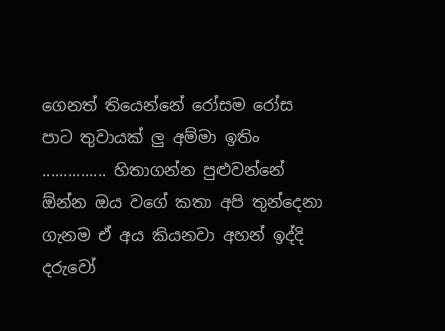ගෙනත් තියෙන්නේ රෝසම රෝස පාට තුවායක් ලු අම්මා ඉතිං ............... හිතාගන්න පුළුවන්නේ ඕන්න ඔය වගේ කතා අපි තුන්දෙනා ගැනම ඒ අය කියනවා අහන් ඉද්දි දරුවෝ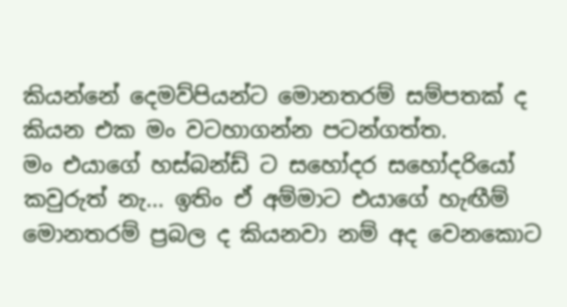කියන්නේ දෙමව්පියන්ට මොනතරම් සම්පතක් ද කියන එක මං වටහාගන්න පටන්ගත්ත.
මං එයාගේ හස්බන්ඩ් ට සහෝදර සහෝදරියෝ කවුරුත් නැ... ඉතිං ඒ අම්මාට එයාගේ හැඟීම් මොනතරම් ප්‍රබල ද කියනවා නම් අද වෙනකොට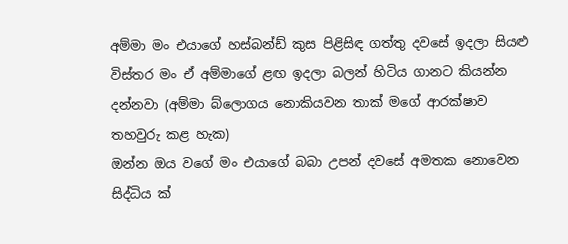අම්මා මං එයාගේ හස්බන්ඩ් කුස පිළිසිඳ ගත්තු දවසේ ඉදලා සියළු විස්තර මං ඒ අම්මාගේ ළඟ ඉදලා බලන් හිටිය ගානට කියන්න දන්නවා (අම්මා බ්ලොගය නොකියවන තාක් මගේ ආරක්ෂාව තහවුරු කළ හැක)
ඔන්න ඔය වගේ මං එයාගේ බබා උපන් දවසේ අමතක නොවෙන සිද්ධිය ක්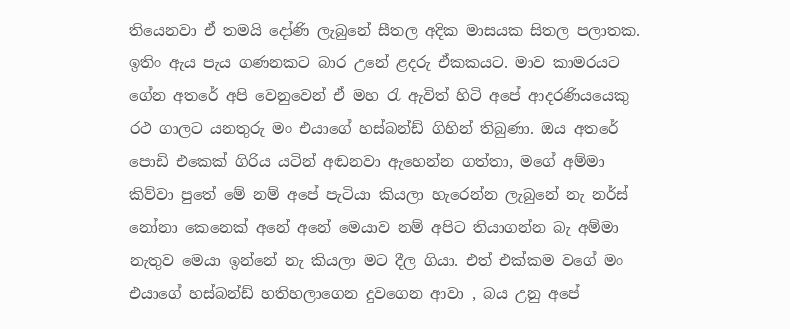තියෙනවා ඒ තමයි දෝණි ලැබුනේ සීතල අදික මාසයක සිතල පලාතක. ඉතිං ඇය පැය ගණනකට බාර උනේ ළදරු ඒකකයට. මාව කාමරයට ගේන අතරේ අපි වෙනුවෙන් ඒ මහ රැ ඇවිත් හිටි අපේ ආදරණියයෙකු රථ ගාලට යනතුරු මං එයාගේ හස්බන්ඩ් ගිහින් තිබුණා. ඔය අතරේ පොඩි එකෙක් ගිරිය යටින් අඬනවා ඇහෙන්න ගත්තා, මගේ අම්මා කිව්වා පුතේ මේ නම් අපේ පැටියා කියලා හැරෙන්න ලැබුනේ නැ නර්ස් නෝනා කෙනෙක් අනේ අනේ මෙයාව නම් අපිට තියාගන්න බැ අම්මා නැතුව මෙයා ඉන්නේ නැ කියලා මට දීල ගියා. එත් එක්කම වගේ මං එයාගේ හස්බන්ඩ් හතිහලාගෙන දුවගෙන ආවා , බය උනු අපේ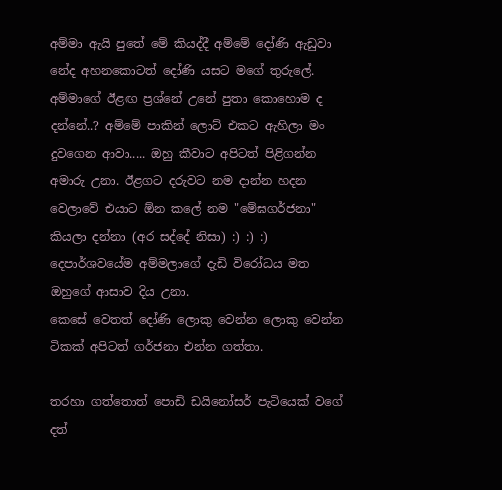අම්මා ඇයි පුතේ මේ කියද්දී අම්මේ දෝණි ඇඩුවා නේද අහනකොටත් දෝණි යසට මගේ තුරුලේ. අම්මාගේ ඊළඟ ප්‍රශ්නේ උනේ පුතා කොහොම ද දන්නේ..? අම්මේ පාකින් ලොට් එකට ඇහිලා මං දුවගෙන ආවා..... ඔහු කීවාට අපිටත් පිළිගන්න අමාරු උනා. ඊළගට දරුවට නම දාන්න හදන වෙලාවේ එයාට ඕන කලේ නම "මේඝගර්ජනා" කියලා දන්නා (අර සද්දේ නිසා) :) :) :) දෙපාර්ශවයේම අම්මලාගේ දැඩි විරෝධය මත ඔහුගේ ආසාව දිය උනා.
කෙසේ වෙතත් දෝණි ලොකු වෙන්න ලොකු වෙන්න ටිකක් අපිටත් ගර්ජනා එන්න ගත්තා.

තරහා ගත්තොත් පොඩි ඩයිනෝසර් පැටියෙක් වගේ දත්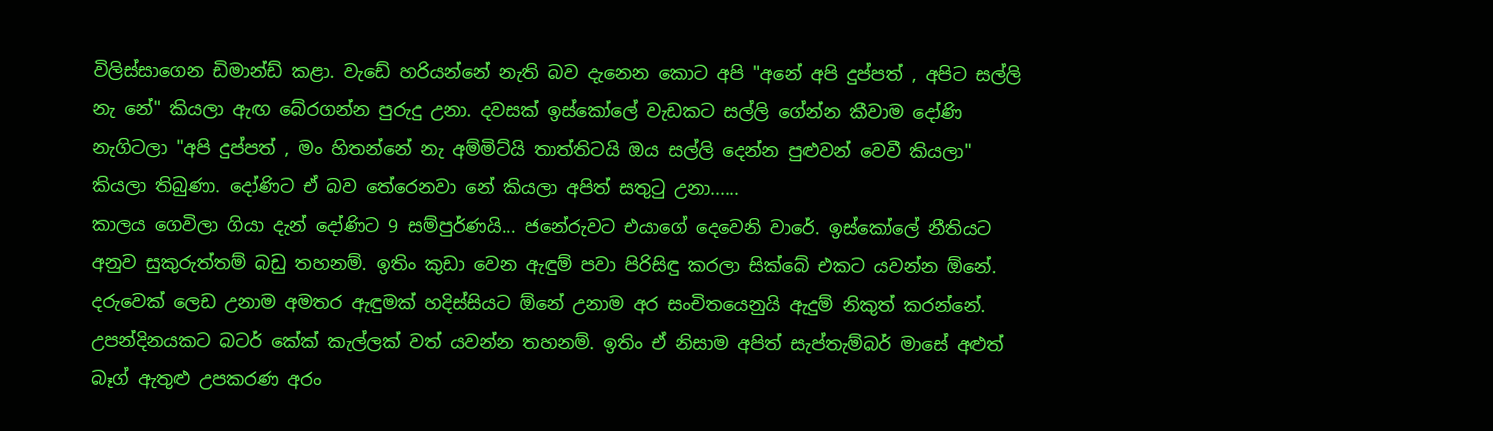විලිස්සාගෙන ඩිමාන්ඩ් කළා. වැඩේ හරියන්නේ නැති බව දැනෙන කොට අපි "අනේ අපි දුප්පත් , අපිට සල්ලි නැ නේ" කියලා ඇඟ බේරගන්න පුරුදු උනා. දවසක් ඉස්කෝලේ වැඩකට සල්ලි ගේන්න කීවාම දෝණි නැගිටලා "අපි දුප්පත් , මං හිතන්නේ නැ අම්මිට්යි තාත්තිටයි ඔය සල්ලි දෙන්න පුළුවන් වෙවී කියලා" කියලා තිබුණා. දෝණිට ඒ බව තේරෙනවා නේ කියලා අපිත් සතුටු උනා......
කාලය ගෙවිලා ගියා දැන් දෝණිට 9 සම්පුර්ණයි... ජනේරුවට එයාගේ දෙවෙනි වාරේ. ඉස්කෝලේ නීතියට අනුව සුකුරුත්තම් බඩු තහනම්. ඉතිං කුඩා වෙන ඇඳුම් පවා පිරිසිඳු කරලා සික්බේ එකට යවන්න ඕනේ. දරුවෙක් ලෙඩ උනාම අමතර ඇඳුමක් හදිස්සියට ඕනේ උනාම අර සංචිතයෙනුයි ඇදුම් නිකුත් කරන්නේ. උපන්දිනයකට බටර් කේක් කැල්ලක් වත් යවන්න තහනම්. ඉතිං ඒ නිසාම අපිත් සැප්තැම්බර් මාසේ අළුත් බෑග් ඇතුළු උපකරණ අරං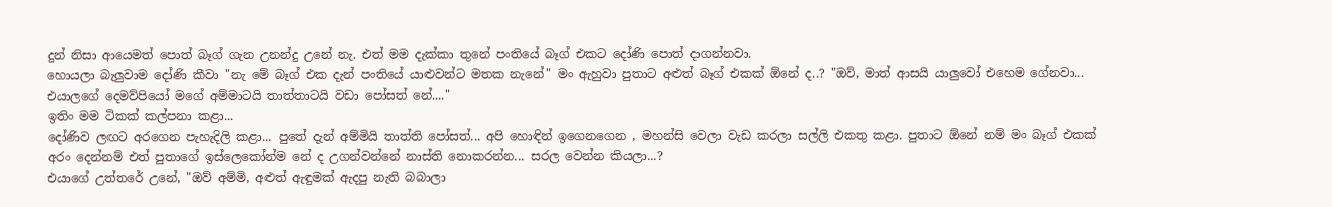දුන් නිසා ආයෙමත් පොත් බෑග් ගැන උනන්දු උනේ නැ. එත් මම දැක්කා තුනේ පංතියේ බෑග් එකට දෝණි පොත් දාගන්නවා.
හොයලා බැලුවාම දෝණි කීවා "නැ මේ බෑග් එක දැන් පංතියේ යාළුවන්ට මතක නැනේ" මං ඇහුවා පුතාට අළුත් බෑග් එකක් ඕනේ ද..? "ඔව්, මාත් ආසයි යාලුවෝ එහෙම ගේනවා... එයාලගේ දෙමව්පියෝ මගේ අම්මාටයි තාත්තාටයි වඩා පෝසත් නේ...."
ඉතිං මම ටිකක් කල්පනා කළා...
දෝණිව ලඟට අරගෙන පැහැදිලි කළා... පුතේ දැන් අම්මියි තාත්ති පෝසත්... අපි හොඳින් ඉගෙනගෙන , මහන්සි වෙලා වැඩ කරලා සල්ලි එකතු කළා. පුතාට ඕනේ නම් මං බෑග් එකක් අරං දෙන්නම් එත් පුතාගේ ඉස්ලෙකෝන්ම නේ ද උගන්වන්නේ නාස්ති නොකරන්න... සරල වෙන්න කියලා...?
එයාගේ උත්තරේ උනේ, "ඔව් අම්මි, අළුත් ඇඳුමක් ඇදපු නැති බබාලා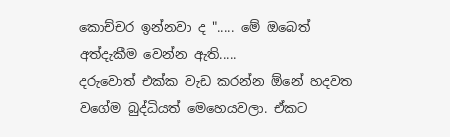කොච්චර ඉන්නවා ද "..... මේ ඔබෙත් අත්දැකීම වෙන්න ඇති.....
දරුවොත් එක්ක වැඩ කරන්න ඕනේ හදවත වගේම බුද්ධියත් මෙහෙයවලා. ඒකට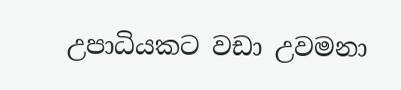උපාධියකට වඩා උවමනා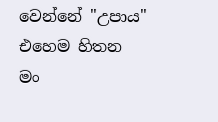වෙන්නේ "උපාය"
එහෙම හිතන
මං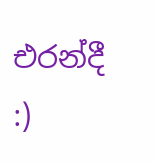එරන්දී :)